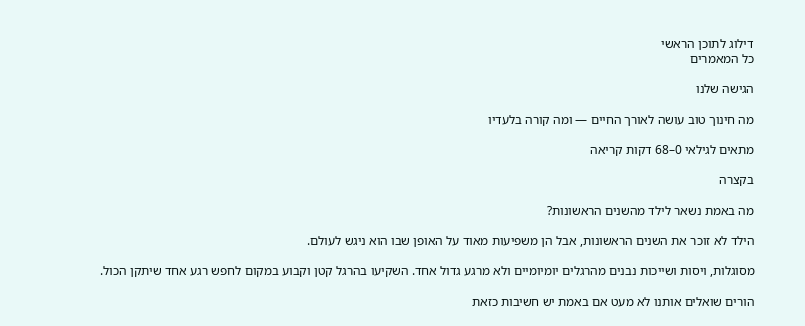דילוג לתוכן הראשי
כל המאמרים

הגישה שלנו

מה חינוך טוב עושה לאורך החיים — ומה קורה בלעדיו

מתאים לגילאי 0–68 דקות קריאה

בקצרה

מה באמת נשאר לילד מהשנים הראשונות?

הילד לא זוכר את השנים הראשונות, אבל הן משפיעות מאוד על האופן שבו הוא ניגש לעולם.

מסוגלות, ויסות ושייכות נבנים מהרגלים יומיומיים ולא מרגע גדול אחד. השקיעו בהרגל קטן וקבוע במקום לחפש רגע אחד שיתקן הכול.

הורים שואלים אותנו לא מעט אם באמת יש חשיבות כזאת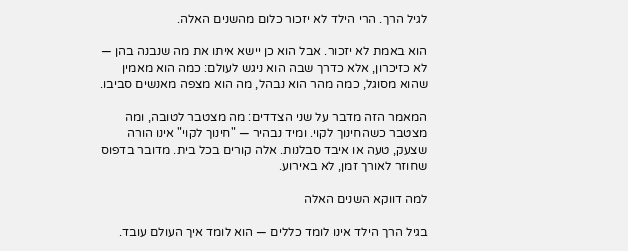לגיל הרך. הרי הילד לא יזכור כלום מהשנים האלה.

הוא באמת לא יזכור. אבל הוא כן יישא איתו את מה שנבנה בהן — לא כזיכרון, אלא כדרך שבה הוא ניגש לעולם: כמה הוא מאמין שהוא מסוגל, כמה מהר הוא נבהל, מה הוא מצפה מאנשים סביבו.

המאמר הזה מדבר על שני הצדדים: מה מצטבר לטובה, ומה מצטבר כשהחינוך לקוי. ומיד נבהיר — "חינוך לקוי" אינו הורה שצעק, טעה או איבד סבלנות. אלה קורים בכל בית. מדובר בדפוס שחוזר לאורך זמן, לא באירוע.

למה דווקא השנים האלה

בגיל הרך הילד אינו לומד כללים — הוא לומד איך העולם עובד.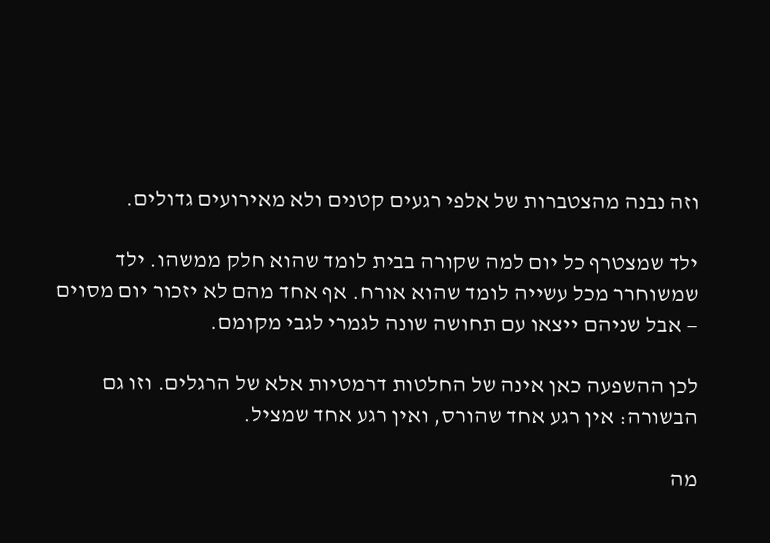וזה נבנה מהצטברות של אלפי רגעים קטנים ולא מאירועים גדולים.

ילד שמצטרף כל יום למה שקורה בבית לומד שהוא חלק ממשהו. ילד שמשוחרר מכל עשייה לומד שהוא אורח. אף אחד מהם לא יזכור יום מסוים — אבל שניהם ייצאו עם תחושה שונה לגמרי לגבי מקומם.

לכן ההשפעה כאן אינה של החלטות דרמטיות אלא של הרגלים. וזו גם הבשורה: אין רגע אחד שהורס, ואין רגע אחד שמציל.

מה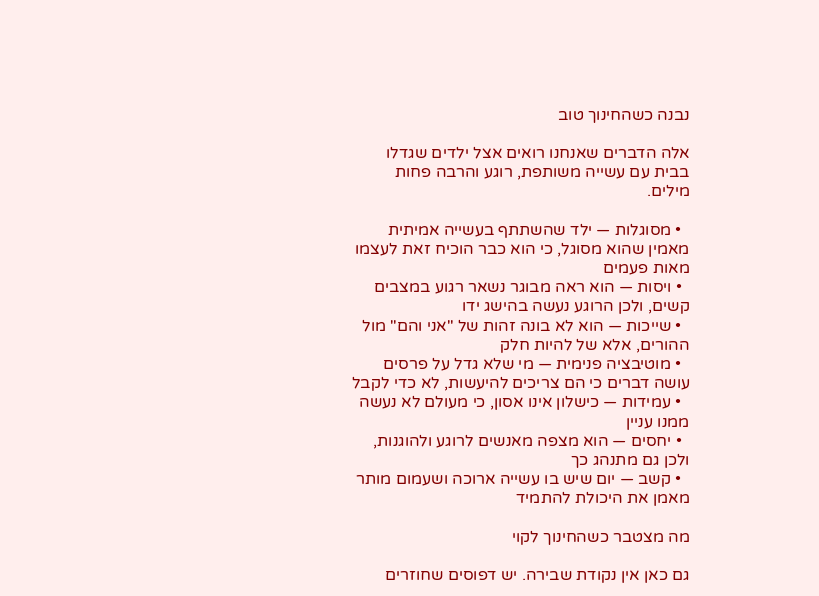נבנה כשהחינוך טוב

אלה הדברים שאנחנו רואים אצל ילדים שגדלו בבית עם עשייה משותפת, רוגע והרבה פחות מילים.

  • מסוגלות — ילד שהשתתף בעשייה אמיתית מאמין שהוא מסוגל, כי הוא כבר הוכיח זאת לעצמו מאות פעמים
  • ויסות — הוא ראה מבוגר נשאר רגוע במצבים קשים, ולכן הרוגע נעשה בהישג ידו
  • שייכות — הוא לא בונה זהות של "אני והם" מול ההורים, אלא של להיות חלק
  • מוטיבציה פנימית — מי שלא גדל על פרסים עושה דברים כי הם צריכים להיעשות, לא כדי לקבל
  • עמידות — כישלון אינו אסון, כי מעולם לא נעשה ממנו עניין
  • יחסים — הוא מצפה מאנשים לרוגע ולהוגנות, ולכן גם מתנהג כך
  • קשב — יום שיש בו עשייה ארוכה ושעמום מותר מאמן את היכולת להתמיד

מה מצטבר כשהחינוך לקוי

גם כאן אין נקודת שבירה. יש דפוסים שחוזרים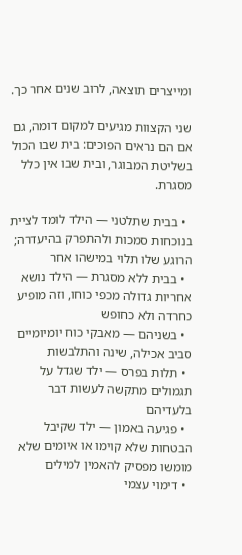ומייצרים תוצאה, לרוב שנים אחר כך.

שני הקצוות מגיעים למקום דומה, גם אם הם נראים הפוכים: בית שבו הכול בשליטת המבוגר, ובית שבו אין כלל מסגרת.

  • בבית שתלטני — הילד לומד לציית בנוכחות סמכות ולהתפרק בהיעדרה; הרוגע שלו תלוי במישהו אחר
  • בבית ללא מסגרת — הילד נושא אחריות גדולה מכפי כוחו, וזה מופיע כחרדה ולא כחופש
  • בשניהם — מאבקי כוח יומיומיים סביב אכילה, שינה והתלבשות
  • תלות בפרס — ילד שגדל על תגמולים מתקשה לעשות דבר בלעדיהם
  • פגיעה באמון — ילד שקיבל הבטחות שלא קוימו או איומים שלא מומשו מפסיק להאמין למילים
  • דימוי עצמי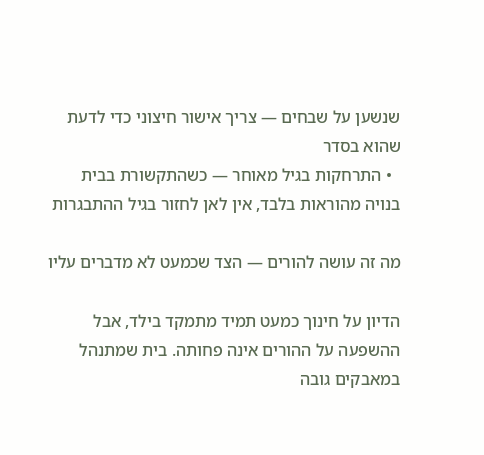שנשען על שבחים — צריך אישור חיצוני כדי לדעת שהוא בסדר
  • התרחקות בגיל מאוחר — כשהתקשורת בבית בנויה מהוראות בלבד, אין לאן לחזור בגיל ההתבגרות

מה זה עושה להורים — הצד שכמעט לא מדברים עליו

הדיון על חינוך כמעט תמיד מתמקד בילד, אבל ההשפעה על ההורים אינה פחותה. בית שמתנהל במאבקים גובה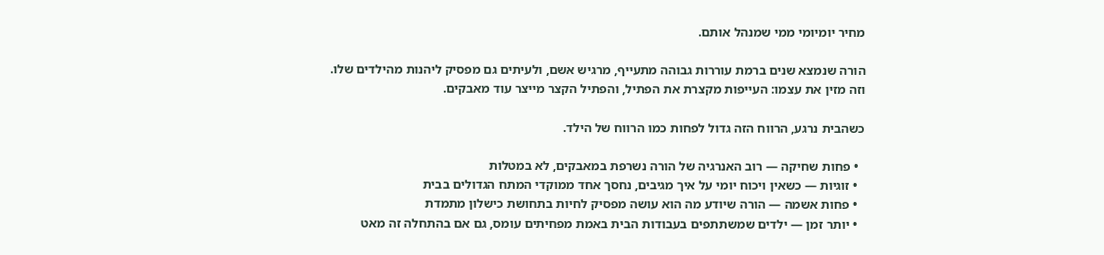מחיר יומיומי ממי שמנהל אותם.

הורה שנמצא שנים ברמת עוררות גבוהה מתעייף, מרגיש אשם, ולעיתים גם מפסיק ליהנות מהילדים שלו. וזה מזין את עצמו: העייפות מקצרת את הפתיל, והפתיל הקצר מייצר עוד מאבקים.

כשהבית נרגע, הרווח הזה גדול לפחות כמו הרווח של הילד.

  • פחות שחיקה — רוב האנרגיה של הורה נשרפת במאבקים, לא במטלות
  • זוגיות — כשאין ויכוח יומי על איך מגיבים, נחסך אחד ממוקדי המתח הגדולים בבית
  • פחות אשמה — הורה שיודע מה הוא עושה מפסיק לחיות בתחושת כישלון מתמדת
  • יותר זמן — ילדים שמשתתפים בעבודות הבית באמת מפחיתים עומס, גם אם בהתחלה זה מאט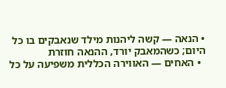• הנאה — קשה ליהנות מילד שנאבקים בו כל היום; כשהמאבק יורד, ההנאה חוזרת
  • האחים — האווירה הכללית משפיעה על כל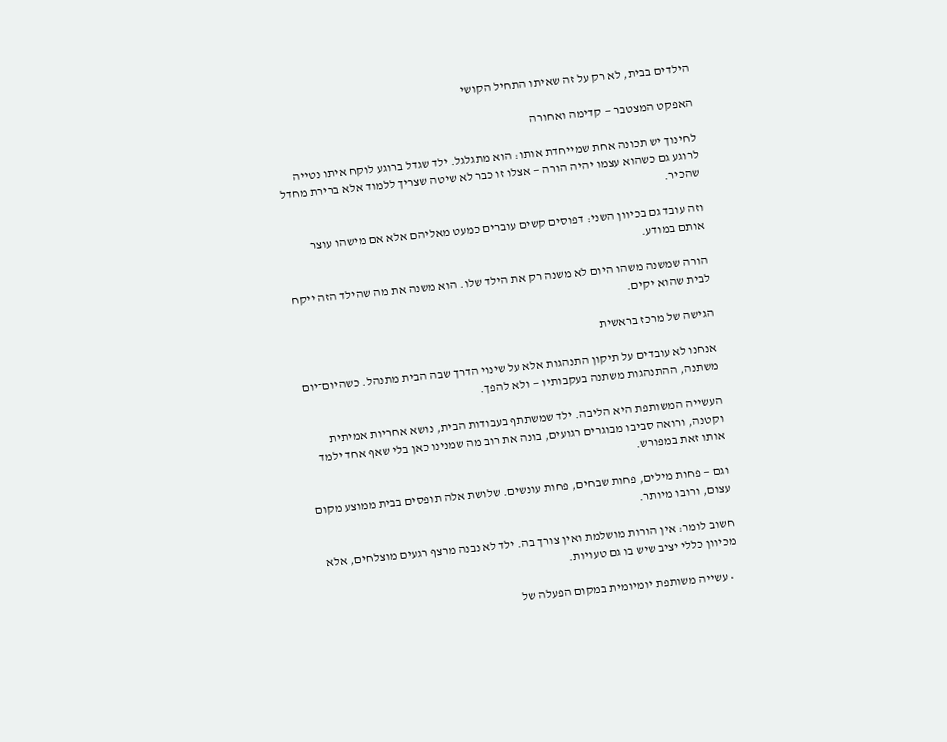הילדים בבית, לא רק על זה שאיתו התחיל הקושי

האפקט המצטבר — קדימה ואחורה

לחינוך יש תכונה אחת שמייחדת אותו: הוא מתגלגל. ילד שגדל ברוגע לוקח איתו נטייה לרוגע גם כשהוא עצמו יהיה הורה — אצלו זו כבר לא שיטה שצריך ללמוד אלא ברירת מחדל שהכיר.

וזה עובד גם בכיוון השני: דפוסים קשים עוברים כמעט מאליהם אלא אם מישהו עוצר אותם במודע.

הורה שמשנה משהו היום לא משנה רק את הילד שלו. הוא משנה את מה שהילד הזה ייקח לבית שהוא יקים.

הגישה של מרכז בראשית

אנחנו לא עובדים על תיקון התנהגות אלא על שינוי הדרך שבה הבית מתנהל. כשהיום־יום משתנה, ההתנהגות משתנה בעקבותיו — ולא להפך.

העשייה המשותפת היא הליבה. ילד שמשתתף בעבודות הבית, נושא אחריות אמיתית וקטנה, ורואה סביבו מבוגרים רגועים, בונה את רוב מה שמנינו כאן בלי שאף אחד ילמד אותו זאת במפורש.

וגם — פחות מילים, פחות שבחים, פחות עונשים. שלושת אלה תופסים בבית ממוצע מקום עצום, ורובו מיותר.

חשוב לומר: אין הורות מושלמת ואין צורך בה. ילד לא נבנה מרצף רגעים מוצלחים, אלא מכיוון כללי יציב שיש בו גם טעויות.

  • עשייה משותפת יומיומית במקום הפעלה של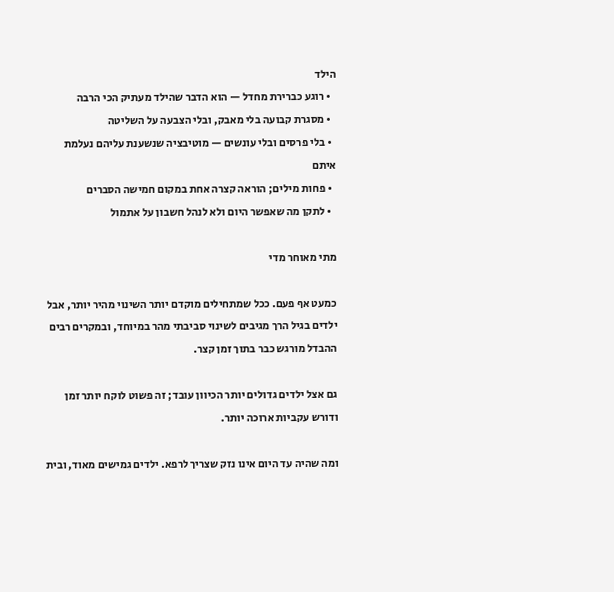הילד
  • רוגע כברירת מחדל — הוא הדבר שהילד מעתיק הכי הרבה
  • מסגרת קבועה בלי מאבק, ובלי הצבעה על השליטה
  • בלי פרסים ובלי עונשים — מוטיבציה שנשענת עליהם נעלמת איתם
  • פחות מילים; הוראה קצרה אחת במקום חמישה הסברים
  • לתקן מה שאפשר היום ולא לנהל חשבון על אתמול

מתי מאוחר מדי

כמעט אף פעם. ככל שמתחילים מוקדם יותר השינוי מהיר יותר, אבל ילדים בגיל הרך מגיבים לשינוי סביבתי מהר במיוחד, ובמקרים רבים ההבדל מורגש כבר בתוך זמן קצר.

גם אצל ילדים גדולים יותר הכיוון עובד; זה פשוט לוקח יותר זמן ודורש עקביות ארוכה יותר.

ומה שהיה עד היום אינו נזק שצריך לרפא. ילדים גמישים מאוד, ובית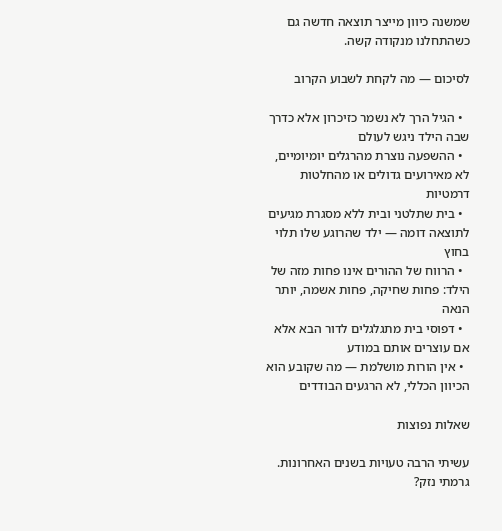שמשנה כיוון מייצר תוצאה חדשה גם כשהתחלנו מנקודה קשה.

לסיכום — מה לקחת לשבוע הקרוב

  • הגיל הרך לא נשמר כזיכרון אלא כדרך שבה הילד ניגש לעולם
  • ההשפעה נוצרת מהרגלים יומיומיים, לא מאירועים גדולים או מהחלטות דרמטיות
  • בית שתלטני ובית ללא מסגרת מגיעים לתוצאה דומה — ילד שהרוגע שלו תלוי בחוץ
  • הרווח של ההורים אינו פחות מזה של הילד: פחות שחיקה, פחות אשמה, יותר הנאה
  • דפוסי בית מתגלגלים לדור הבא אלא אם עוצרים אותם במודע
  • אין הורות מושלמת — מה שקובע הוא הכיוון הכללי, לא הרגעים הבודדים

שאלות נפוצות

עשיתי הרבה טעויות בשנים האחרונות. גרמתי נזק?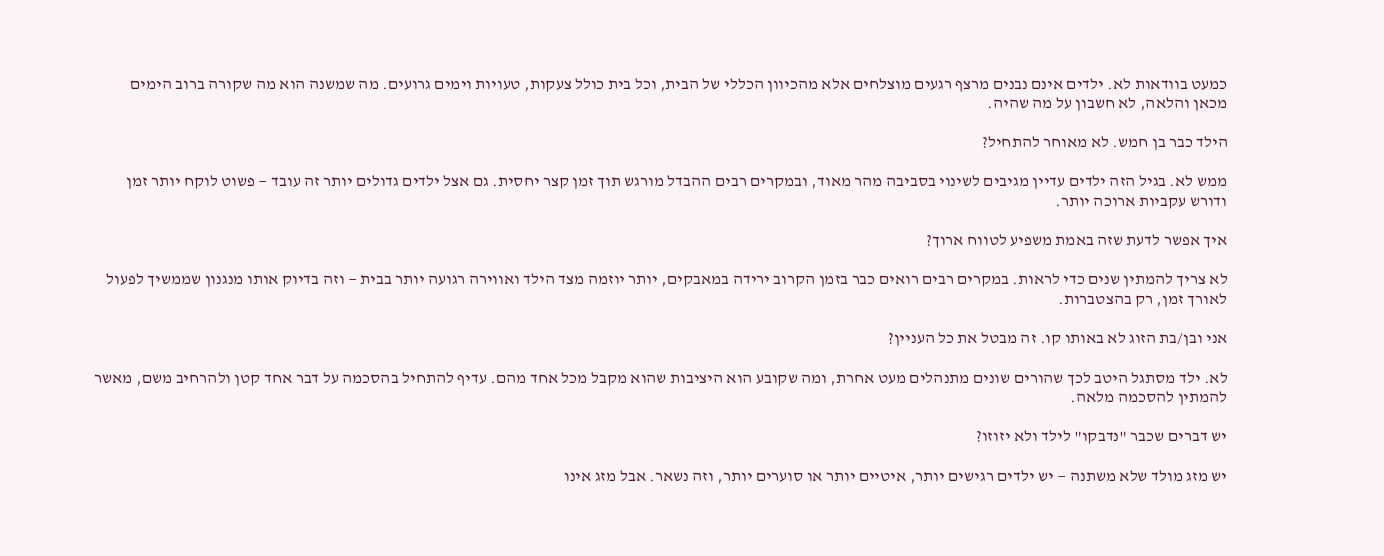כמעט בוודאות לא. ילדים אינם נבנים מרצף רגעים מוצלחים אלא מהכיוון הכללי של הבית, וכל בית כולל צעקות, טעויות וימים גרועים. מה שמשנה הוא מה שקורה ברוב הימים מכאן והלאה, לא חשבון על מה שהיה.

הילד כבר בן חמש. לא מאוחר להתחיל?

ממש לא. בגיל הזה ילדים עדיין מגיבים לשינוי בסביבה מהר מאוד, ובמקרים רבים ההבדל מורגש תוך זמן קצר יחסית. גם אצל ילדים גדולים יותר זה עובד — פשוט לוקח יותר זמן ודורש עקביות ארוכה יותר.

איך אפשר לדעת שזה באמת משפיע לטווח ארוך?

לא צריך להמתין שנים כדי לראות. במקרים רבים רואים כבר בזמן הקרוב ירידה במאבקים, יותר יוזמה מצד הילד ואווירה רגועה יותר בבית — וזה בדיוק אותו מנגנון שממשיך לפעול לאורך זמן, רק בהצטברות.

אני ובן/בת הזוג לא באותו קו. זה מבטל את כל העניין?

לא. ילד מסתגל היטב לכך שהורים שונים מתנהלים מעט אחרת, ומה שקובע הוא היציבות שהוא מקבל מכל אחד מהם. עדיף להתחיל בהסכמה על דבר אחד קטן ולהרחיב משם, מאשר להמתין להסכמה מלאה.

יש דברים שכבר "נדבקו" לילד ולא יזוזו?

יש מזג מולד שלא משתנה — יש ילדים רגישים יותר, איטיים יותר או סוערים יותר, וזה נשאר. אבל מזג אינו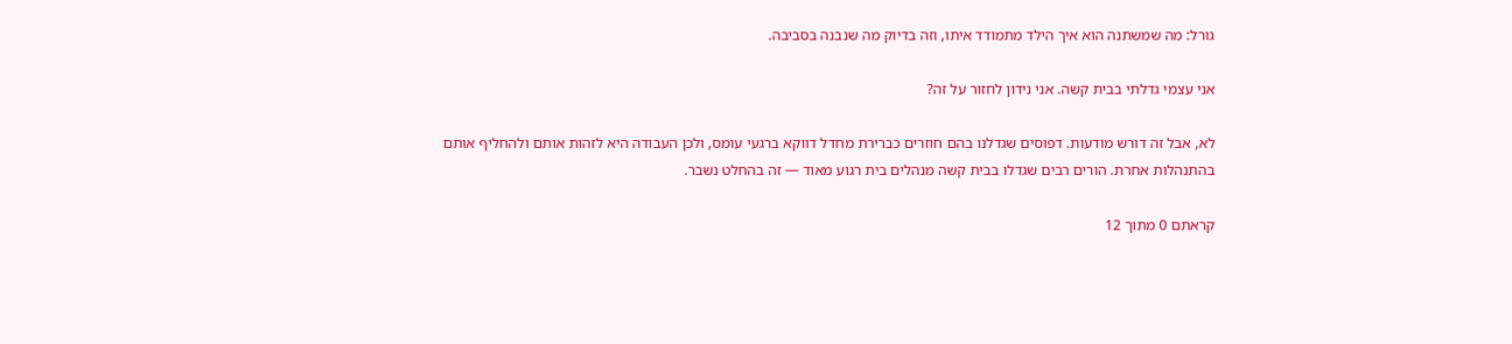גורל: מה שמשתנה הוא איך הילד מתמודד איתו, וזה בדיוק מה שנבנה בסביבה.

אני עצמי גדלתי בבית קשה. אני נידון לחזור על זה?

לא, אבל זה דורש מודעות. דפוסים שגדלנו בהם חוזרים כברירת מחדל דווקא ברגעי עומס, ולכן העבודה היא לזהות אותם ולהחליף אותם בהתנהלות אחרת. הורים רבים שגדלו בבית קשה מנהלים בית רגוע מאוד — זה בהחלט נשבר.

קראתם 0 מתוך 12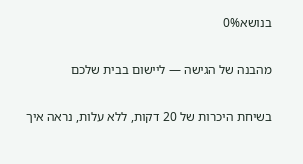בנושא0%

מהבנה של הגישה — ליישום בבית שלכם

בשיחת היכרות של 20 דקות, ללא עלות, נראה איך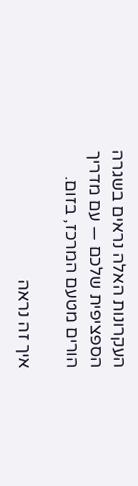העקרונות האלה נראים בשגרה הספציפית שלכם — עם מדריך הורים מטעם המרכז, בזום.

איך זה נראה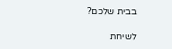בבית שלכם?

לשיחת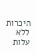היכרות ללא עלות